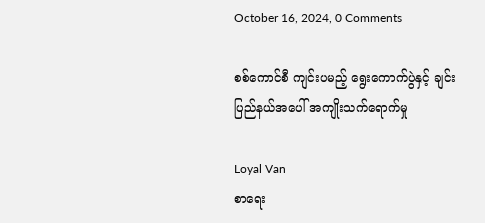October 16, 2024, 0 Comments

စစ်ကောင်စီ ကျင်းပမည့် ရွေးကောက်ပွဲနှင့် ချင်းပြည်နယ်အပေါ် အကျိုးသက်‌ရောက်မှု

Loyal Van
စာရေး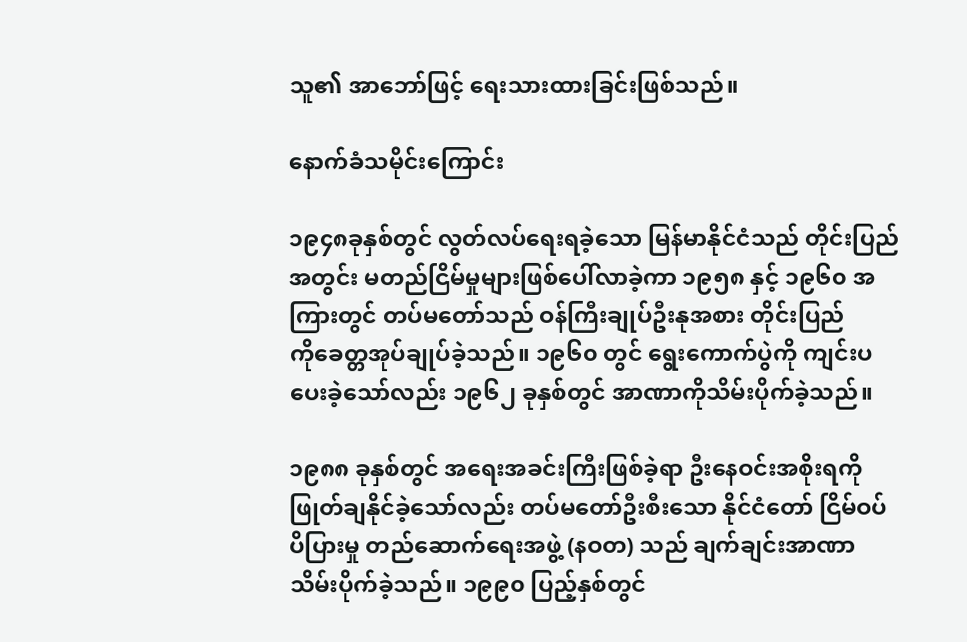သူ၏ အာဘော်ဖြင့် ရေးသားထားခြင်းဖြစ်သည်။

နောက်ခံသမိုင်းကြောင်း

၁၉၄၈ခုနှစ်တွင် လွတ်လပ်ရေးရခဲ့သော မြန်မာနိုင်ငံသည် တိုင်းပြည်အတွင်း မတည်ငြိမ်မှုများဖြစ်ပေါ်လာခဲ့ကာ ၁၉၅၈ နှင့် ၁၉၆၀ အကြားတွင် တပ်မတော်သည် ဝန်ကြီးချုပ်ဦးနုအစား တိုင်းပြည်ကို‌ခေတ္တအုပ်ချုပ်ခဲ့သည်။ ၁၉၆၀ တွင် ရွေးကောက်ပွဲကို ကျင်းပပေးခဲ့သော်လည်း ၁၉၆၂ ခုနှစ်တွင် အာဏာကိုသိမ်းပိုက်ခဲ့‌သည်။

၁၉၈၈ ခုနှစ်တွင် အရေးအခင်းကြီးဖြစ်ခဲ့ရာ ဦးနေဝင်းအစိုးရကို ဖြုတ်ချနိုင်ခဲ့သော်လည်း တပ်မတော်ဦးစီးသော နိုင်ငံတော် ငြိမ်ဝပ်ပိပြားမှု တည်ဆောက်ရေးအဖွဲ့ (နဝတ) သည် ချက်ချင်းအာဏာသိမ်းပိုက်ခဲ့သည်။ ၁၉၉၀ ပြည့်နှစ်တွင်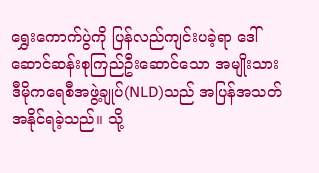ရွှေးကောက်ပွဲကို ပြန်လည်ကျင်းပခဲ့ရာ ဒေါ်ဆောင်ဆန်းစုကြည်ဦးဆောင်သော အမျိုးသားဒီမိုကရေစီအဖွဲ့ချုပ်(NLD)သည် အပြန်အသတ်အနိုင်ရခဲ့သည်။ သို့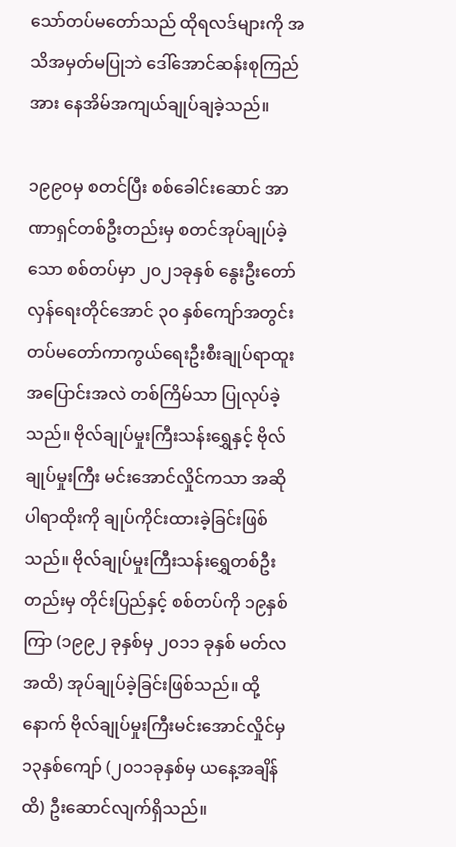သော်တပ်မတော်သည် ထိုရလဒ်များကို အသိအမှတ်မပြုဘဲ ဒေါ်အောင်ဆန်းစုကြည်အား နေအိမ်အကျယ်ချုပ်ချခဲ့သည်။

၁၉၉၀မှ စတင်ပြီး စစ်ခေါင်းဆောင် အာဏာရှင်တစ်ဦးတည်းမှ စတင်အုပ်ချုပ်ခဲ့သော စစ်တပ်မှာ ၂၀၂၁ခုနှစ် နွေးဦးတော်လှန်ရေးတိုင်အောင် ၃၀ နှစ်ကျော်အတွင်း တပ်မတော်ကာကွယ်ရေးဦးစီးချုပ်ရာထူး အပြောင်းအလဲ တစ်ကြိမ်သာ ပြုလုပ်ခဲ့သည်။ ဗိုလ်ချုပ်မှုးကြီးသန်းရွှေနှင့် ဗိုလ်ချုပ်မှုးကြီး မင်းအောင်လှိုင်ကသာ အဆိုပါရာထိုးကို ချုပ်ကိုင်းထားခဲ့ခြင်းဖြစ်သည်။ ဗိုလ်ချုပ်မှုးကြီးသန်းရွှေတစ်ဦးတည်းမှ တိုင်းပြည်နှင့် စစ်တပ်ကို ၁၉နှစ်ကြာ (၁၉၉၂ ခုနှစ်မှ ၂၀၁၁ ခုနှစ် မတ်လ အထိ) အုပ်ချုပ်ခဲ့ခြင်းဖြစ်သည်။ ထို့နောက် ဗိုလ်ချုပ်မှုးကြီးမင်းအောင်လှိုင်မှ ၁၃နှစ်ကျော် (၂၀၁၁ခုနှစ်မှ ယနေ့အချိန်ထိ) ဦးဆောင်လျက်ရှိသည်။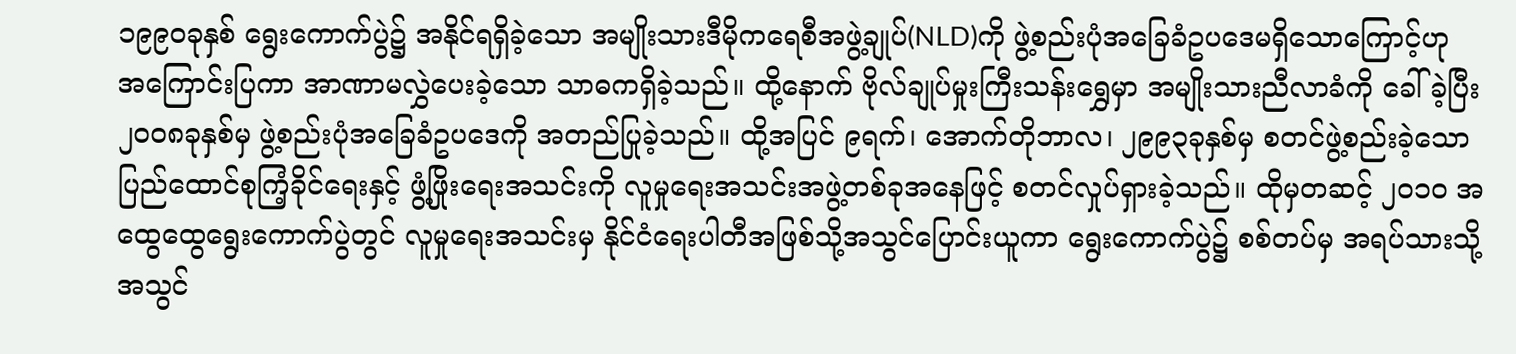၁၉၉၀ခုနှစ် ရွေးကောက်ပွဲ၌ အနိုင်ရရှိခဲ့သော အမျိုးသားဒီမိုကရေစီအဖွဲ့ချုပ်(NLD)ကို ဖွဲ့စည်းပုံအခြေခံဥပဒေမရှိသောကြောင့်ဟု အကြောင်းပြကာ အာဏာမလွှဲပေးခဲ့သော သာဓကရှိခဲ့သည်။ ထို့နောက် ဗိုလ်ချုပ်မှုးကြီးသန်းရွှေမှာ အမျိုးသားညီလာခံကို ခေါ်ခဲ့ပြီး ၂၀၀၈ခုနှစ်မှ ဖွဲ့စည်းပုံအခြေခံဥပဒေကို အတည်ပြုခဲ့သည်။ ထို့အပြင် ၉ရက်၊ အောက်တိုဘာလ၊ ၂၉၉၃ခုနှစ်မှ စတင်ဖွဲ့စည်းခဲ့သော ပြည်ထောင်စုကြံ့ခိုင်ရေးနှင့် ဖွံ့ဖြိုးရေးအသင်းကို လူမှုရေးအသင်းအဖွဲ့တစ်ခုအနေဖြင့် စတင်လှုပ်ရှားခဲ့သည်။ ထိုမှတဆင့် ၂၀၁၀ အထွေထွေရွေးကောက်ပွဲတွင် လူမှုရေးအသင်းမှ နိုင်ငံရေးပါတီအဖြစ်သို့အသွင်ပြောင်းယူကာ ရွေးကောက်ပွဲ၌ စစ်တပ်မှ အရပ်သားသို့အသွင်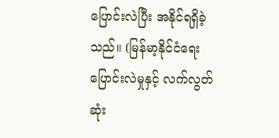ပြောင်းလဲပြီး အနိုင်ရရှိခဲ့သည်။ (မြန်မာ့နိုင်ငံရေးပြောင်းလဲမှုနှင့် လက်လွတ်ဆုံး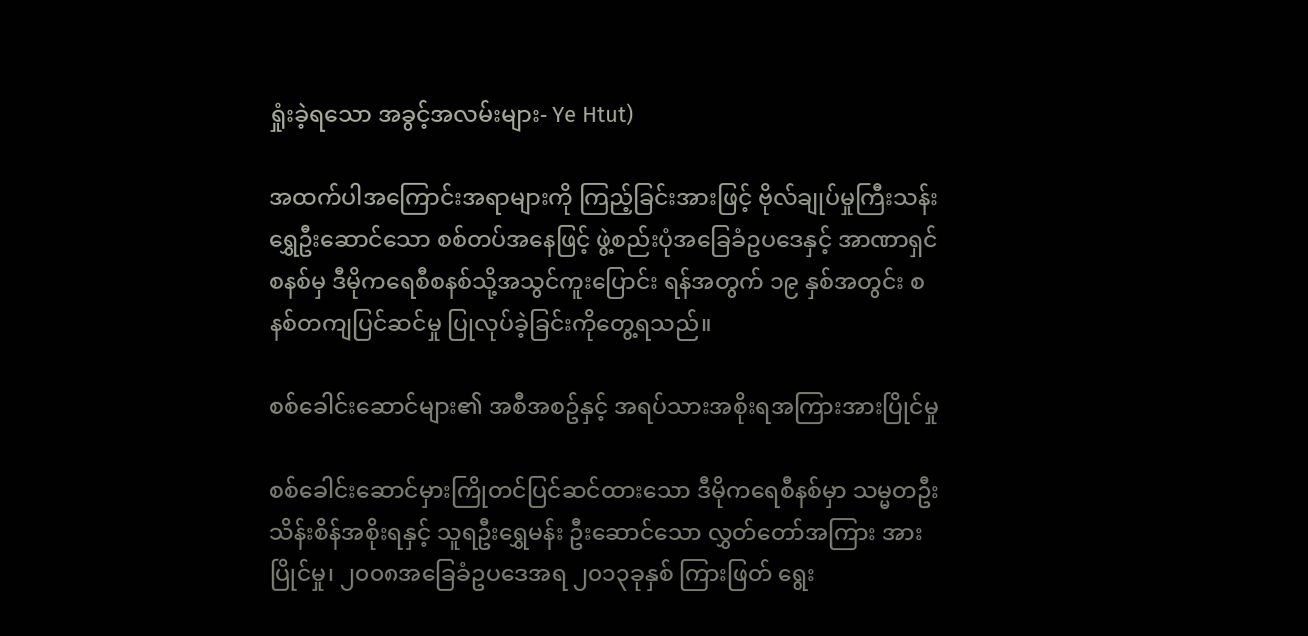ရှုံးခဲ့ရသော အခွင့်အလမ်းများ- Ye Htut)

အထက်ပါအကြောင်းအရာများကို ကြည့်ခြင်းအားဖြင့် ဗိုလ်ချုပ်မှုကြီးသန်းရွှေဦးဆောင်သော စစ်တပ်အနေဖြင့် ဖွဲ့စည်းပုံအခြေခံဥပဒေနှင့် အာဏာရှင်စနစ်မှ ဒီမိုကရေစီစနစ်သို့အသွင်ကူးပြောင်း ရန်အတွက် ၁၉ နှစ်အတွင်း စနစ်တကျပြင်ဆင်မှု ပြုလုပ်ခဲ့ခြင်းကိုတွေ့ရသည်။

စစ်ခေါင်းဆောင်များ၏ အစီအစဥ်နှင့် အရပ်သားအစိုးရအကြားအားပြိုင်မှု

စစ်ခေါင်းဆောင်မှားကြိုတင်ပြင်ဆင်ထားသော ဒီမိုကရေစီနစ်မှာ သမ္မတဦးသိန်းစိန်အစိုးရနှင့် သူရဦးရွှေမန်း ဦးဆောင်သော လွှတ်တော်အကြား အားပြိုင်မှု၊ ၂၀၀၈အခြေခံဥပဒေအရ ၂၀၁၃ခုနှစ် ကြားဖြတ် ရွေး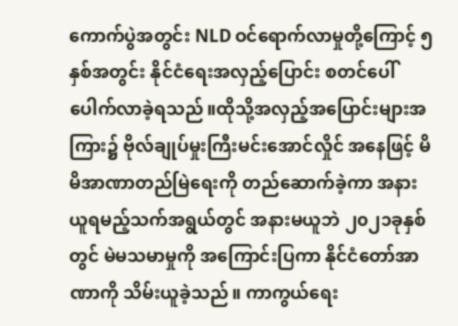ကောက်ပွဲအတွင်း NLD ဝင်ရောက်လာမှုတို့ကြောင့် ၅နှစ်အတွင်း နိုင်ငံရေးအလှည့်ပြောင်း စတင်ပေါ်ပေါက်လာခဲ့ရသည်။ထိုသို့အလှည့်အပြောင်းများအကြား၌ ဗိုလ်ချုပ်မှုးကြီးမင်းအောင်လှိုင် အနေဖြင့် မိမိအာဏာတည်မြဲရေးကို တည်ဆောက်ခဲ့ကာ အနားယူရမည့်သက်အရွယ်တွင် အနားမယူဘဲ ၂၀၂၁ခုနှစ်တွင် မဲမသမာမှုကို အကြောင်းပြကာ နိုင်ငံတော်အာဏာကို သိမ်းယူခဲ့သည်။ ကာကွယ်ရေး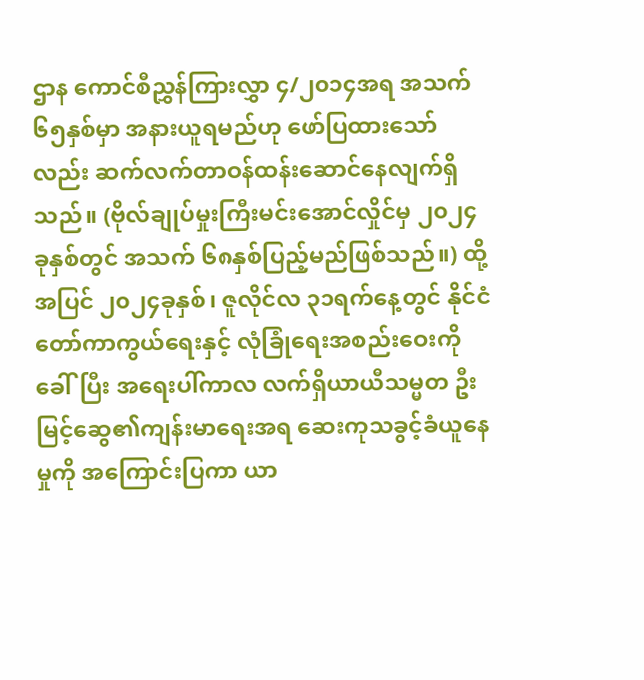ဌာန ကောင်စီညွှန်ကြားလွှာ ၄/၂၀၁၄အရ အသက်၆၅နှစ်မှာ အနားယူရမည်ဟု ဖော်ပြထားသော်လည်း ဆက်လက်တာဝန်ထန်းဆောင်နေလျက်ရှိသည်။ (ဗိုလ်ချုပ်မှုးကြီးမင်းအောင်လှိုင်မှ ၂၀၂၄ခုနှစ်တွင် အသက် ၆၈နှစ်ပြည့်မည်ဖြစ်သည်။) ထို့အပြင် ၂၀၂၄ခုနှစ်၊ ဇူလိုင်လ ၃၁ရက်နေ့တွင် နိုင်ငံတော်ကာကွယ်ရေးနှင့် လုံခြုံရေးအစည်းဝေးကိုခေါ်ပြီး အရေးပါ်ကာလ လက်ရှိယာယီသမ္မတ ဦးမြင့်ဆွေ၏ကျန်းမာရေးအရ ဆေးကုသခွင့်ခံယူနေမှုကို အကြောင်းပြကာ ယာ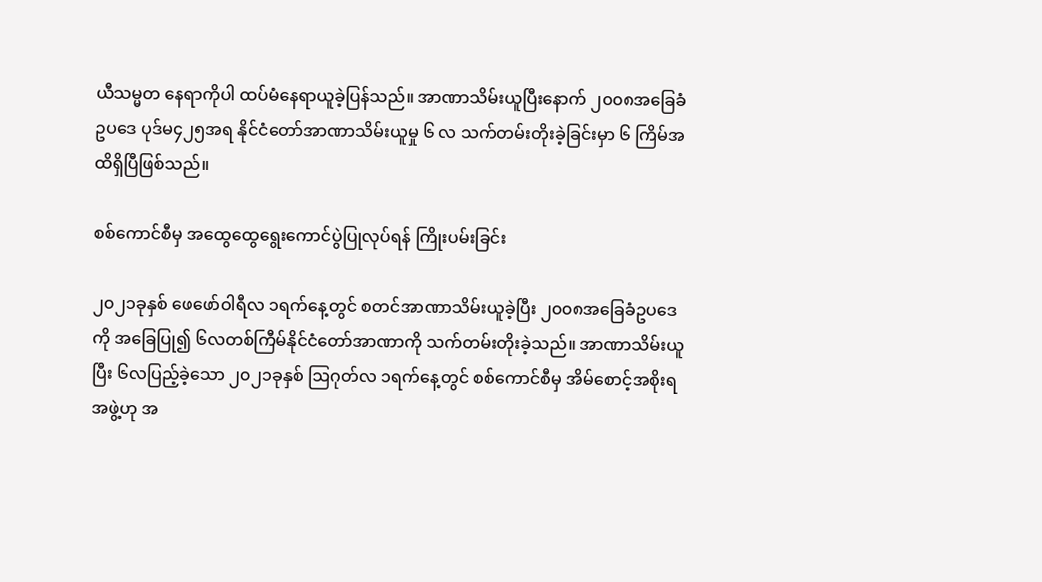ယီသမ္မတ နေရာကိုပါ ထပ်မံနေရာယူခဲ့ပြန်သည်။ အာဏာသိမ်းယူပြီးနောက် ၂၀၀၈အခြေခံဥပဒေ ပုဒ်မ၄၂၅အရ နိုင်ငံတော်အာဏာသိမ်းယူမှု ၆ လ သက်တမ်းတိုးခဲ့ခြင်းမှာ ၆ ကြိမ်အထိရှိပြီဖြစ်သည်။

စစ်ကောင်စီမှ အထွေထွေရွေးကောင်ပွဲပြုလုပ်ရန် ကြိုးပမ်းခြင်း

၂၀၂၁ခုနှစ် ဖေဖော်ဝါရီလ ၁ရက်နေ့တွင် စတင်အာဏာသိမ်းယူခဲ့ပြီး ၂၀၀၈အခြေခံဥပဒေကို အခြေပြု၍ ၆လတစ်ကြီမ်နိုင်ငံတော်အာဏာကို သက်တမ်းတိုးခဲ့သည်။ အာဏာသိမ်းယူပြီး ၆လပြည့်ခဲ့သော ၂၀၂၁ခုနှစ် ဩဂုတ်လ ၁ရက်နေ့တွင် စစ်ကောင်စီမှ အိမ်စောင့်အစိုးရအဖွဲ့ဟု အ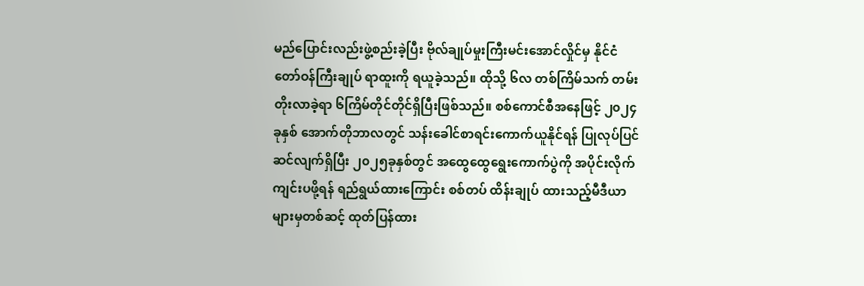မည်ပြောင်းလည်းဖွဲ့စည်းခဲ့ပြီး ဗိုလ်ချုပ်မှုးကြီးမင်းအောင်လှိုင်မှ နိုင်ငံတော်ဝန်ကြီးချုပ် ရာထူးကို ရယူခဲ့သည်။ ထိုသို့ ၆လ တစ်ကြိမ်သက် တမ်းတိုးလာခဲ့ရာ ၆ကြိမ်တိုင်တိုင်ရှိပြီးဖြစ်သည်။ စစ်ကောင်စီအနေဖြင့် ၂၀၂၄ခုနှစ် အောက်တိုဘာလတွင် သန်းခေါင်စာရင်းကောက်ယူနိုင်ရန် ပြုလုပ်ပြင်ဆင်လျက်ရှိပြီး ၂၀၂၅ခုနှစ်တွင် အထွေထွေရွေးကောက်ပွဲကို အပိုင်းလိုက် ကျင်းပဖို့ရန် ရည်ရွယ်ထားကြောင်း စစ်တပ် ထိန်းချုပ် ထားသည့်မီဒီယာများမှတစ်ဆင့် ထုတ်ပြန်ထား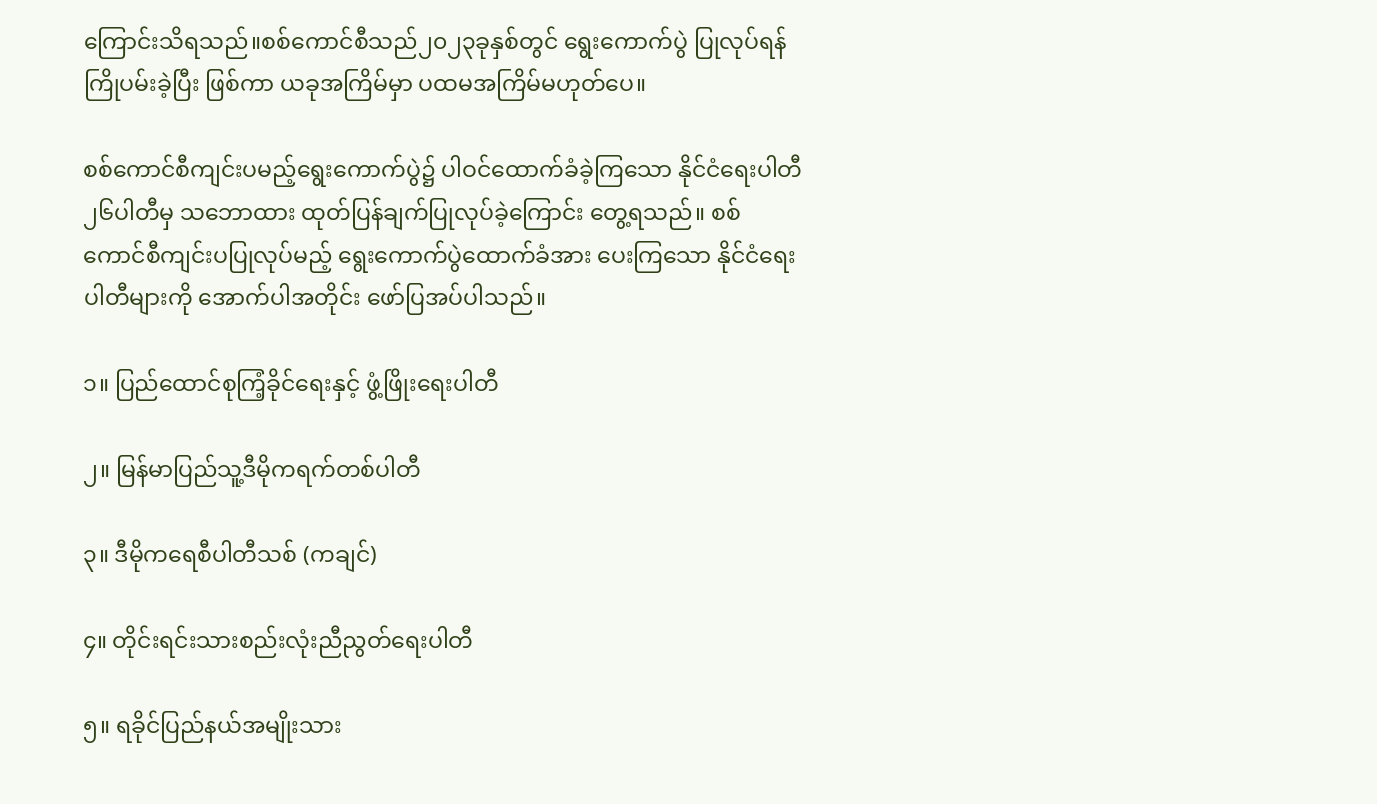ကြောင်းသိရသည်။စစ်ကောင်စီသည်၂၀၂၃ခုနှစ်တွင် ရွေးကောက်ပွဲ ပြုလုပ်ရန် ကြိုပမ်းခဲ့ပြီး ဖြစ်ကာ ယခုအကြိမ်မှာ ပထမအကြိမ်မဟုတ်‌ပေ။

စစ်ကောင်စီကျင်းပမည့်ရွေးကောက်ပွဲ၌ ပါဝင်ထောက်ခံခဲ့ကြသော နိုင်ငံရေးပါတီ ၂၆ပါတီမှ သဘောထား ထုတ်ပြန်ချက်ပြုလုပ်ခဲ့ကြောင်း တွေ့ရသည်။ စစ်ကောင်စီကျင်းပပြုလုပ်မည့် ရွေးကောက်ပွဲထောက်ခံအား ပေးကြသော နိုင်ငံရေးပါတီများကို အောက်ပါအတိုင်း ဖော်ပြအပ်ပါသည်။

၁။ ပြည်ထောင်စုကြံ့ခိုင်ရေးနှင့် ဖွံ့ဖြိုးရေးပါတီ

၂။ မြန်မာပြည်သူ့ဒီမိုကရက်တစ်ပါတီ

၃။ ဒီမိုကရေစီပါတီသစ် (ကချင်)

၄။ တိုင်းရင်းသားစည်းလုံးညီညွတ်ရေးပါတီ

၅။ ရခိုင်ပြည်နယ်အမျိုးသား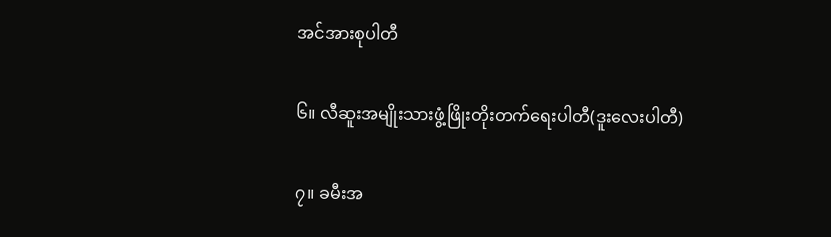အင်အားစုပါတီ

၆။ လီဆူးအမျိုးသားဖွံ့ဖြိုးတိုးတက်ရေးပါတီ(ဒူးလေးပါတီ)

၇။ ခမီးအ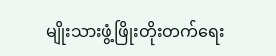မျိုးသားဖွံ့ဖြိုးတိုးတက်ရေး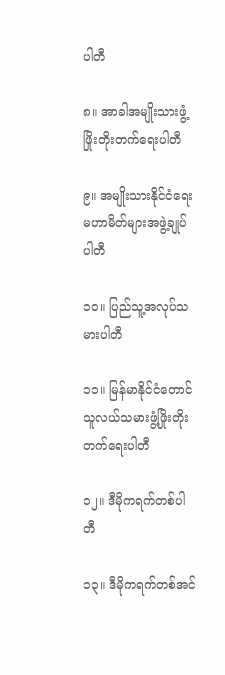ပါတီ

၈။ အာခါအမျိုးသားဖွံ့ဖြိုးတိုးတက်ရေးပါတီ

၉။ အမျိုးသားနိုင်ငံရေးမဟာမိတ်များအဖွဲ့ချုပ်ပါတီ

၁၀။ ပြည်သူ့အလုပ်သမားပါတီ

၁၁။ မြန်မာနိုင်ငံတောင်သူလယ်သမားဖွံ့ဖြိုးတိုးတက်ရေးပါတီ

၁၂။ ဒီမိုကရက်တစ်ပါတီ

၁၃။ ဒီမိုကရက်တစ်အင်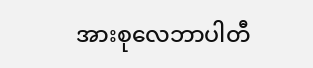အားစုလေဘာပါတီ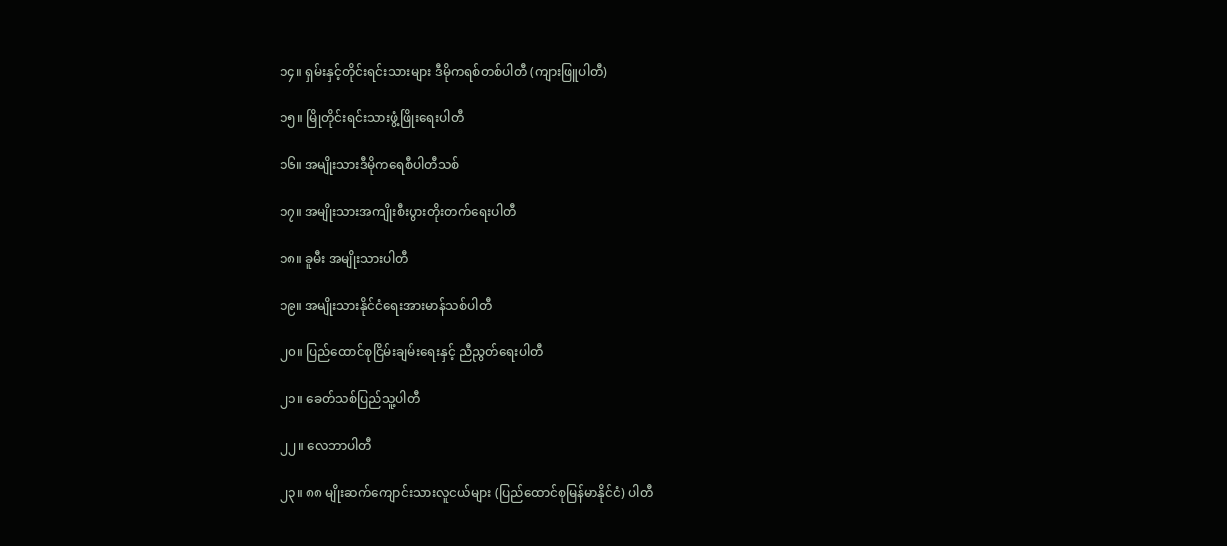၁၄။ ရှမ်းနှင့်တိုင်းရင်းသားများ ဒီမိုကရစ်တစ်ပါတီ (ကျားဖြူပါတီ)

၁၅။ မြိုတိုင်းရင်းသားဖွံ့ဖြိုးရေးပါတီ

၁၆။ အမျိုးသားဒီမိုကရေစီပါတီသစ်

၁၇။ အမျိုးသားအကျိုးစီးပွားတိုးတက်ရေးပါတီ

၁၈။ ခူမီး အမျိုးသားပါတီ

၁၉။ အမျိုးသားနိုင်ငံရေးအားမာန်သစ်ပါတီ

၂၀။ ပြည်ထောင်စုငြိမ်းချမ်းရေးနှင့် ညီညွတ်ရေးပါတီ

၂၁။ ခေတ်သစ်ပြည်သူ့ပါတီ

၂၂။ လေဘာပါတီ

၂၃။ ၈၈ မျိုးဆက်ကျောင်းသားလူငယ်များ (ပြည်ထောင်စုမြန်မာနိုင်ငံ) ပါတီ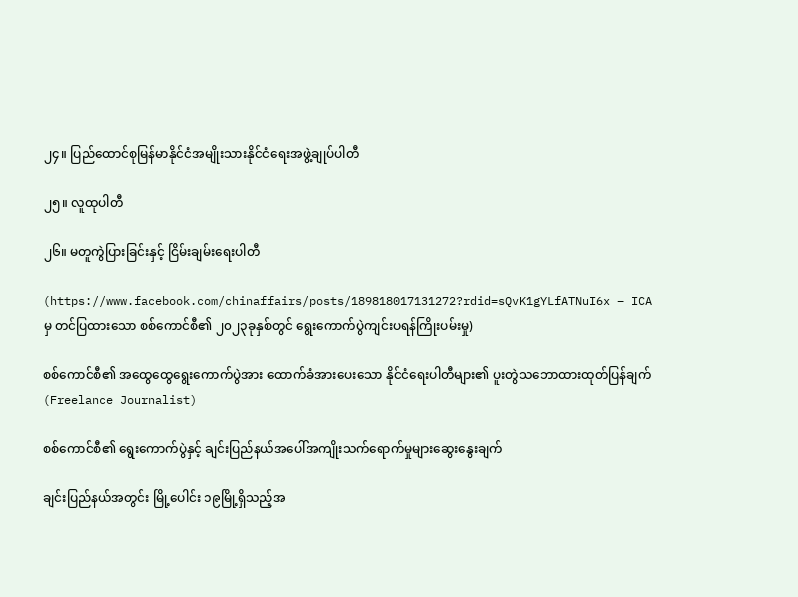၂၄။ ပြည်ထောင်စုမြန်မာနိုင်ငံအမျိုးသားနိုင်ငံရေးအဖွဲ့ချုပ်ပါတီ

၂၅။ လူထုပါတီ

၂၆။ မတူကွဲပြားခြင်းနှင့် ငြိမ်းချမ်းရေးပါတီ

(https://www.facebook.com/chinaffairs/posts/189818017131272?rdid=sQvK1gYLfATNuI6x – ICA မှ တင်ပြထားသော စစ်ကောင်စီ၏ ၂၀၂၃ခုနှစ်တွင် ရွေးကောက်ပွဲကျင်းပရန်ကြိုးပမ်းမှု)

စစ်ကောင်စီ၏ အထွေထွေရွေးကောက်ပွဲအား ထောက်ခံအားပေးသော နိုင်ငံ‌ရေးပါတီများ၏ ပူးတွဲသဘောထားထုတ်ပြန်ချက် (Freelance Journalist)

စစ်ကောင်စီ၏ ရွေးကောက်ပွဲနှင့် ချင်းပြည်နယ်အပေါ်အကျိုးသက်ရောက်မှုများဆွေးနွေးချက်

ချင်းပြည်နယ်အတွင်း မြို့ပေါင်း ၁၉မြို့ရှိသည့်အ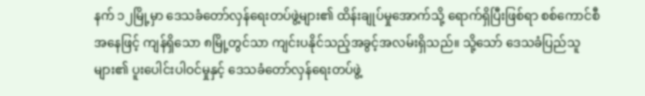နက် ၁၂မြို့မှာ ဒေသခံတော်လှန်ရေးတပ်ဖွဲ့များ၏ ထိန်းချုပ်မှုအောက်သို့ ရောက်ရှိပြီးဖြစ်ရာ စစ်ကောင်စီအနေဖြင့် ကျန်ရှိသော ၈မြို့တွင်သာ ကျင်းပနိုင်သည့်အခွင့်အလမ်းရှိသည်။ သို့သော် ဒေသခံပြည်သူများ၏ ပူးပေါင်းပါဝင်မှုနှင့် ဒေသခံတော်လှန်ရေးတပ်ဖွဲ့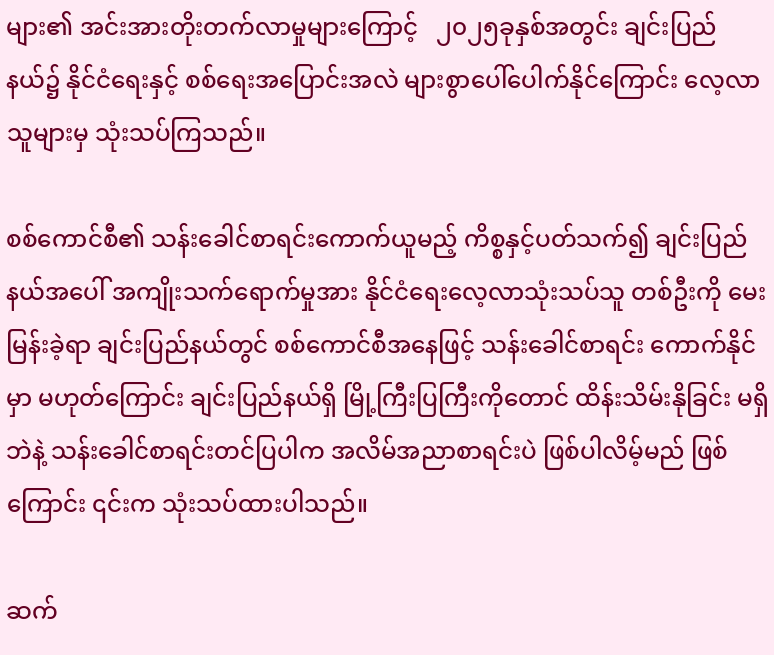များ၏ အင်းအားတိုးတက်လာမှုများကြောင့်   ၂၀၂၅ခုနှစ်အတွင်း ချင်းပြည်နယ်၌ နိုင်ငံရေးနှင့် စစ်ရေးအပြောင်းအလဲ များစွာပေါ်ပေါက်နိုင်ကြောင်း လေ့လာသူများမှ သုံးသပ်ကြသည်။

စစ်ကောင်စီ၏ သန်းခေါင်စာရင်းကောက်ယူမည့် ကိစ္စနှင့်ပတ်သက်၍ ချင်းပြည်နယ်အပေါ် အကျိုးသက်ရောက်မှုအား နိုင်ငံရေးလေ့လာသုံးသပ်သူ တစ်ဦးကို မေးမြန်းခဲ့ရာ ချင်းပြည်နယ်တွင် စစ်ကောင်စီအနေဖြင့် သန်းခေါင်စာရင်း ကောက်နိုင်မှာ မဟုတ်ကြောင်း ချင်းပြည်နယ်ရှိ မြို့ကြီးပြကြီးကိုတောင် ထိန်းသိမ်းနိုခြင်း မရှိဘဲနဲ့ သန်းခေါင်စာရင်းတင်ပြပါက အလိမ်အညာစာရင်းပဲ ဖြစ်ပါလိမ့်မည် ဖြစ်ကြောင်း ၎င်းက သုံးသပ်ထားပါသည်။

ဆက်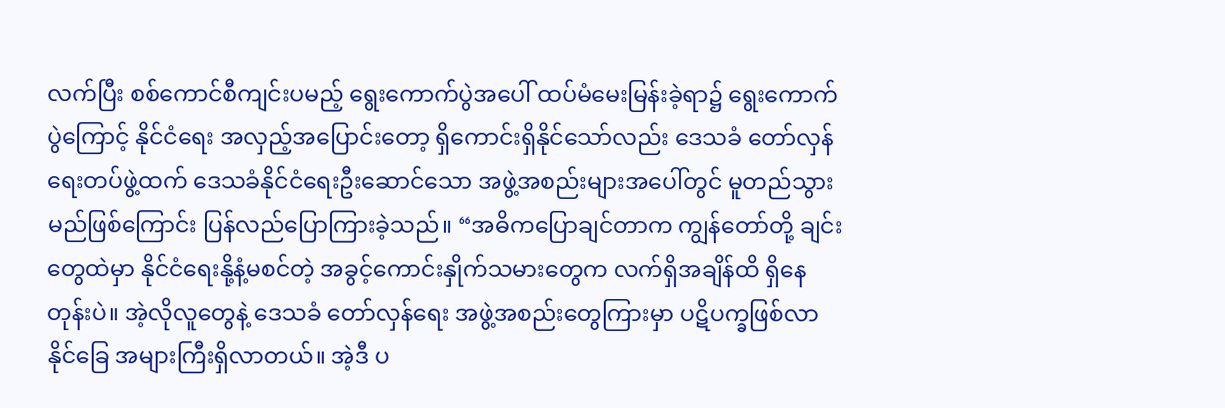လက်ပြီး စစ်ကောင်စီကျင်းပမည့် ရွေးကောက်ပွဲအပေါ် ထပ်မံမေးမြန်းခဲ့ရာ၌ ရွေးကောက်ပွဲကြောင့် နိုင်ငံရေး အလှည့်အပြောင်းတော့ ရှိကောင်းရှိနိုင်သော်လည်း ဒေသခံ တော်လှန်ရေးတပ်ဖွဲ့ထက် ဒေသခံနိုင်ငံရေးဦးဆောင်သော အဖွဲ့အစည်းများအပေါ်တွင် မူတည်သွားမည်ဖြစ်ကြောင်း ပြန်လည်ပြောကြားခဲ့သည်။ “အဓိကပြောချင်တာက ကျွန်တော်တို့ ချင်းတွေထဲမှာ နိုင်ငံရေးနို့နံ့မစင်တဲ့ အခွင့်ကောင်းနှိုက်သမားတွေက လက်ရှိအချိန်ထိ ရှိနေတုန်းပဲ။ အဲ့လိုလူတွေနဲ့ ဒေသခံ တော်လှန်ရေး အဖွဲ့အစည်းတွေကြားမှာ ပဋိပက္ခဖြစ်လာနိုင်ခြေ အများကြီးရှိလာတယ်။ အဲ့ဒီ ပ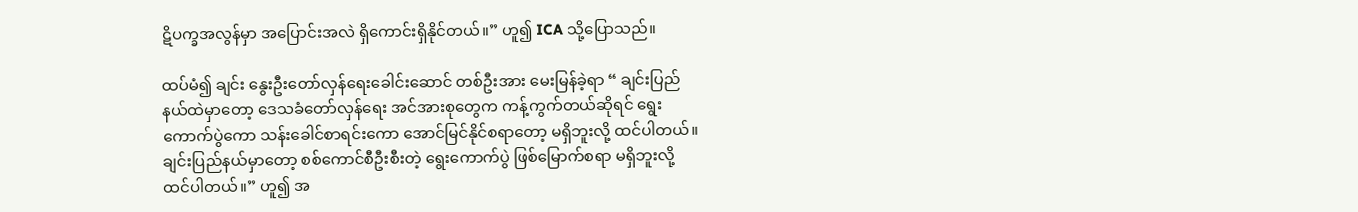ဋိပက္ခအလွန်မှာ အပြောင်းအလဲ ရှိကောင်းရှိနိုင်တယ်။” ဟူ၍ ICA သို့ပြောသည်။

ထပ်မံ၍ ချင်း နွေးဦးတော်လှန်ရေးခေါင်းဆောင် တစ်ဦးအား မေးမြန်ခဲ့ရာ “ ချင်းပြည်နယ်ထဲမှာတော့ ဒေသခံတော်လှန်ရေး အင်အားစုတွေက ကန့်ကွက်တယ်ဆိုရင် ရွေးကောက်ပွဲကော သန်းခေါင်စာရင်းကော အောင်မြင်နိုင်စရာတော့ မရှိဘူးလို့ ထင်ပါတယ်။ ချင်းပြည်နယ်မှာတော့ စစ်ကောင်စီဦးစီးတဲ့ ရွေးကောက်ပွဲ ဖြစ်မြောက်စရာ မရှိဘူးလို့ ထင်ပါတယ်။” ဟူ၍ အ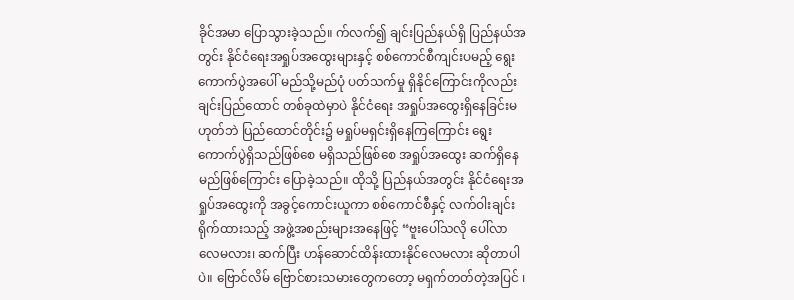ခိုင်အမာ ပြောသွားခဲ့သည်။ က်လက်၍ ချင်းပြည်နယ်ရှိ ပြည်နယ်အတွင်း နိုင်ငံရေးအရှုပ်အထွေးများနှင့် စစ်ကောင်စီကျင်းပမည့် ရွေးကောက်ပွဲအပေါ် မည်သို့မည်ပုံ ပတ်သက်မှု ရှိနိုင်ကြောင်းကိုလည်း ချင်းပြည်ထောင် တစ်ခုထဲမှာပဲ နိုင်ငံရေး အရှုပ်အထွေးရှိနေခြင်းမဟုတ်ဘဲ ပြည်ထောင်တိုင်း၌ မရှုပ်မရှင်းရှိနေကြကြောင်း ရွေးကောက်ပွဲရှိသည်ဖြစ်စေ မရှိသည်ဖြစ်စေ အရှုပ်အထွေး ဆက်ရှိနေမည်ဖြစ်ကြောင်း ပြောခဲ့သည်။ ထိုသို့ ပြည်နယ်အတွင်း နိုင်ငံရေးအရှုပ်အထွေးကို အခွင့်ကောင်းယူကာ စစ်ကောင်စီနှင့် လက်ဝါးချင်းရိုက်ထားသည့် အဖွဲ့အစည်းများအနေဖြင့် “ဗူးပေါ်သလို ပေါ်လာလေမလား၊ ဆက်ပြီး ဟန်ဆောင်ထိန်းထားနိုင်လေမလား ဆိုတာပါပဲ။ ‌ဗြောင်လိမ် ဗြောင်စားသမားတွေကတော့ မရှက်တတ်တဲ့အပြင် ‌၊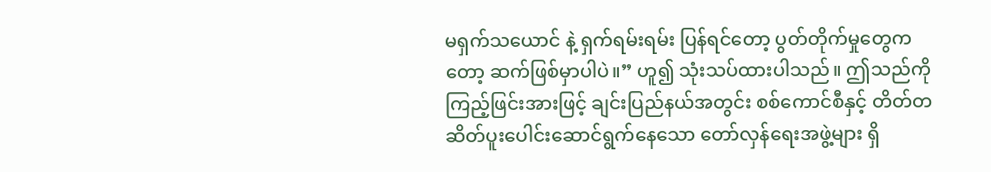မရှက်သယောင် နဲ့ ရှက်ရမ်းရမ်း ပြန်ရင်တော့ ပွတ်တိုက်မှုတွေကတော့ ဆက်ဖြစ်မှာပါပဲ။” ဟူ၍ သုံးသပ်ထားပါသည်။ ဤသည်ကို ကြည့်ဖြင်းအားဖြင့် ချင်းပြည်နယ်အတွင်း စစ်ကောင်စီနှင့် တိတ်တဆိတ်ပူးပေါင်းဆောင်ရွက်နေသော တော်လှန်ရေးအဖွဲ့များ ရှိ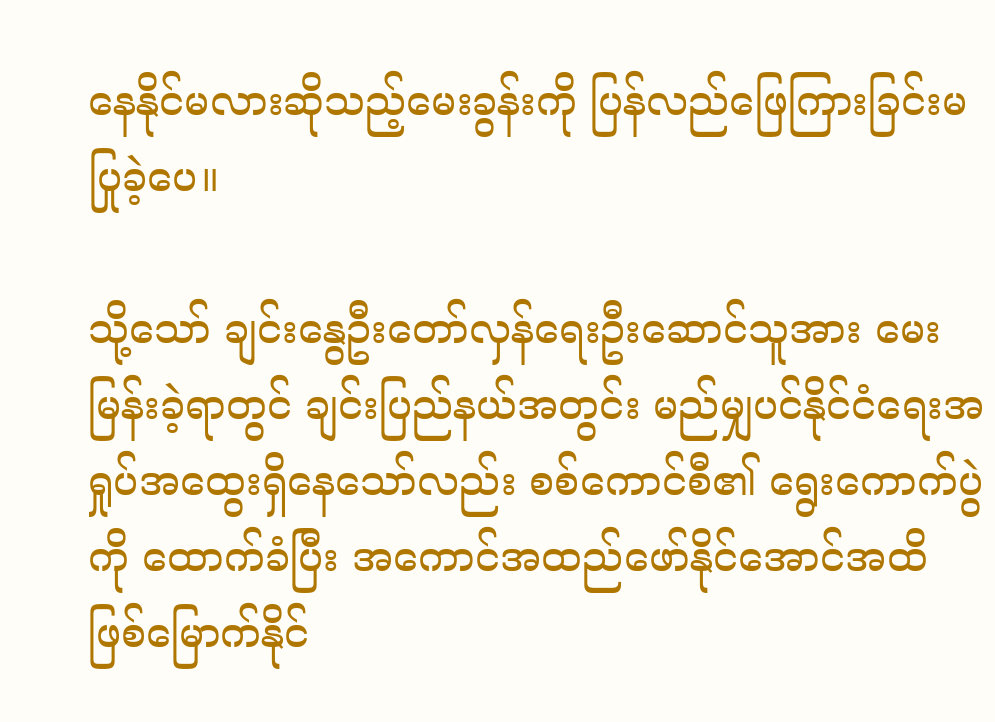နေနိုင်မလားဆိုသည့်မေးခွန်းကို ပြန်လည်ဖြေကြားခြင်းမပြုခဲ့ပေ။

သို့သော် ချင်းနွေဦးတော်လှန်ရေးဦးဆောင်သူအား မေးမြန်းခဲ့ရာတွင် ချင်းပြည်နယ်အတွင်း မည်မျှပင်နိုင်ငံရေးအရှုပ်အထွေးရှိနေသော်လည်း စစ်ကောင်စီ၏ ရွေးကောက်ပွဲကို ထောက်ခံပြီး အကောင်အထည်ဖော်နိုင်အောင်အထိ ဖြစ်‌မြောက်နိုင်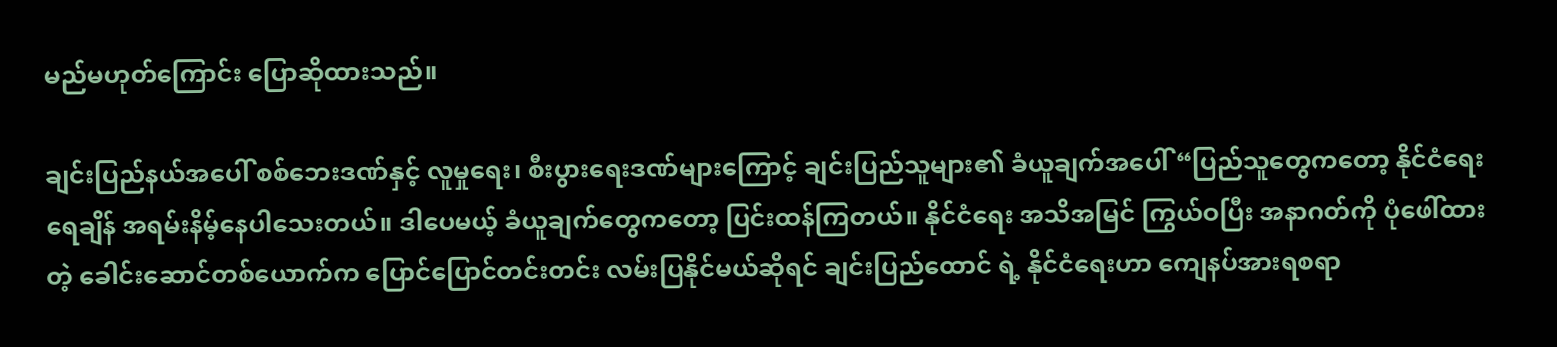မည်မဟုတ်ကြောင်း ပြောဆိုထားသည်။

ချင်းပြည်နယ်အပေါ် စစ်ဘေးဒဏ်နှင့် လူမှုရေး၊ စီးပွားရေးဒဏ်များကြောင့် ချင်းပြည်သူများ၏ ခံယူချက်အပေါ် “ပြည်သူတွေကတော့ နိုင်ငံရေးရေချိန် အရမ်းနိမ့်နေပါသေးတယ်။ ဒါပေမယ့် ခံယူချက်တွေကတော့ ပြင်းထန်ကြတယ်။ နိုင်ငံရေး အသိအမြင် ကြွယ်ဝပြီး အနာဂတ်ကို ပုံဖေါ်ထားတဲ့ ခေါင်းဆောင်တစ်ယောက်က ပြောင်ပြောင်တင်းတင်း လမ်းပြနိုင်မယ်ဆိုရင် ချင်းပြည်ထောင် ရဲ့ နိုင်ငံရေးဟာ ကျေနပ်အားရစရာ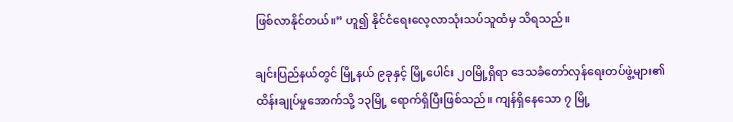ဖြစ်လာနိုင်တယ်။” ဟူ၍ နိုင်ငံရေးလေ့လာသုံးသပ်သူထံမှ သိရသည်။

ချင်းပြည်နယ်တွင် မြို့နယ် ၉ခုနှင့် မြို့ပေါင်း ၂၀မြို့ရှိရာ ဒေသခံတော်လှန်ရေးတပ်ဖွဲ့များ၏ ထိန်းချုပ်မှုအောက်သို့ ၁၃မြို့ ရောက်ရှိပြီးဖြစ်သည်။ ကျန်ရှိနေသော ၇ မြို့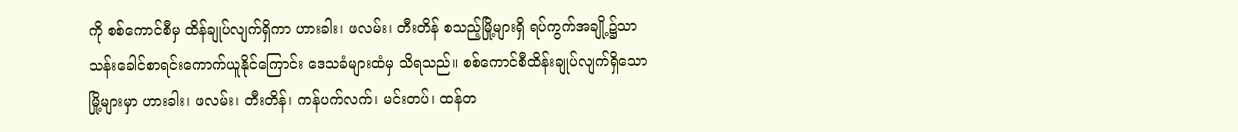ကို စစ်ကောင်စီမှ ထိန်ချုပ်လျက်ရှိကာ ဟားခါး၊ ဖလမ်း၊ တီးတိန် စသည့်မြို့များရှိ ရပ်ကွက်အချို့၌သာ သန်းခေါင်စာရင်းကောက်ယူနိုင်ကြောင်း ‌ဒေသခံများထံမှ သိရသည်။ စစ်ကောင်စီထိန်းချုပ်လျက်ရှိသော မြို့များမှာ ဟားခါး၊ ဖလမ်း၊ တီးတိန်၊ ကန်ပက်လက်၊ မင်းတပ်၊ ထန်တ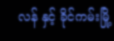လန် နှင့် ခိုင်ကမ်းမြို့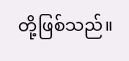တို့ဖြစ်သည်။